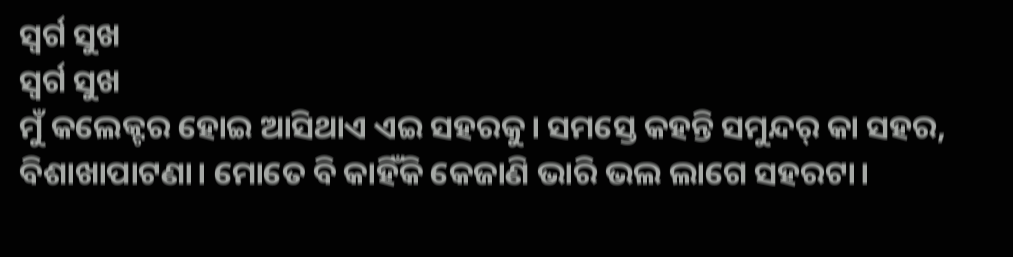ସ୍ଵର୍ଗ ସୁଖ
ସ୍ଵର୍ଗ ସୁଖ
ମୁଁ କଲେକ୍ଟର ହୋଇ ଆସିଥାଏ ଏଇ ସହରକୁ। ସମସ୍ତେ କହନ୍ତି ସମୁନ୍ଦର୍ କା ସହର, ବିଶାଖାପାଟଣା। ମୋତେ ବି କାହିଁକି କେଜାଣି ଭାରି ଭଲ ଲାଗେ ସହରଟା।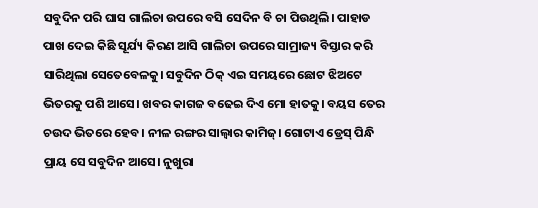ସବୁଦିନ ପରି ଘାସ ଗାଲିଚା ଉପରେ ବସି ସେଦିନ ବି ଚା ପିଉଥିଲି। ପାହାଡ ପାଖ ଦେଇ କିଛି ସୂର୍ଯ୍ୟ କିରଣ ଆସି ଗାଲିଚା ଉପରେ ସାମ୍ରାଜ୍ୟ ବିସ୍ତାର କରି ସାରିଥିଲା ସେତେବେଳକୁ। ସବୁଦିନ ଠିକ୍ ଏଇ ସମୟରେ ଛୋଟ ଝିଅଟେ ଭିତରକୁ ପଶି ଆସେ। ଖବର କାଗଜ ବଢେଇ ଦିଏ ମୋ ହାତକୁ। ବୟସ ତେର ଚଉଦ ଭିତରେ ହେବ। ନୀଳ ରଙ୍ଗର ସାଲ୍ଵାର କାମିଜ୍। ଗୋଟାଏ ଡ୍ରେସ୍ ପିନ୍ଧି ପ୍ରାୟ ସେ ସବୁଦିନ ଆସେ। ନୁଖୁରା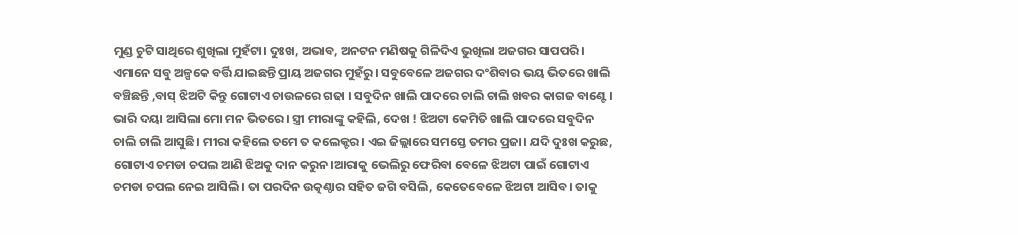ମୁଣ୍ଡ ଚୁଟି ସାଥିରେ ଶୁଖିଲା ମୁହଁଟା। ଦୁଃଖ, ଅଭାବ, ଅନଟନ ମଣିଷକୁ ଗିଳିଦିଏ ଭୁଖିଲା ଅଜଗର ସାପପରି। ଏମାନେ ସବୁ ଅଳ୍ପକେ ବର୍ତ୍ତି ଯାଇଛନ୍ତି ପ୍ରାୟ ଅଜଗର ମୁହଁରୁ। ସବୁବେଳେ ଅଜଗର ଦଂଶିବାର ଭୟ ଭିତରେ ଖାଲି ବଞ୍ଚିଛନ୍ତି ,ବାସ୍ ଝିଅଟି କିନ୍ତୁ ଗୋଟାଏ ଚାଉଳରେ ଗଢା । ସବୁଦିନ ଖାଲି ପାଦରେ ଚାଲି ଚାଲି ଖବର କାଗଜ ବାଣ୍ଟେ।
ଭାରି ଦୟା ଆସିଲା ମୋ ମନ ଭିତରେ। ସ୍ତ୍ରୀ ମୀରାଙ୍କୁ କହିଲି, ଦେଖ ! ଝିଅଟା କେମିତି ଖାଲି ପାଦରେ ସବୁଦିନ ଚାଲି ଚାଲି ଆସୁଛି। ମୀରା କହିଲେ ତମେ ତ କଲେକ୍ଟର। ଏଇ ଜିଲ୍ଲାରେ ସମସ୍ତେ ତମର ପ୍ରଜା। ଯଦି ଦୁଃଖ କରୁଛ, ଗୋଟାଏ ଚମଡା ଚପଲ ଆଣି ଝିଅକୁ ଦାନ କରୁନ।ଆରାକୁ ଭେଲିରୁ ଫେରିବା ବେଳେ ଝିଅଟା ପାଇଁ ଗୋଟାଏ ଚମଡା ଚପଲ ନେଇ ଆସିଲି। ତା ପରଦିନ ଉତ୍କଣ୍ଠାର ସହିତ ଜଗି ବସିଲି, କେତେବେଳେ ଝିଅଟା ଆସିବ। ତାକୁ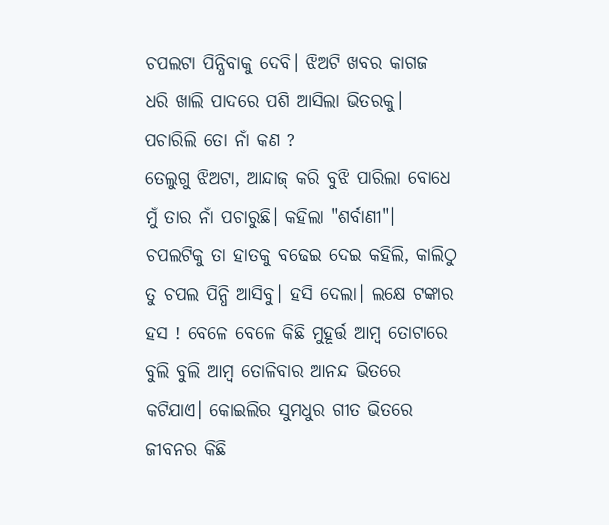ଚପଲଟା ପିନ୍ଧିବାକୁ ଦେବି। ଝିଅଟି ଖବର କାଗଜ ଧରି ଖାଲି ପାଦରେ ପଶି ଆସିଲା ଭିତରକୁ।
ପଚାରିଲି ତୋ ନାଁ କଣ ?
ତେଲୁଗୁ ଝିଅଟା, ଆନ୍ଦାଜ୍ କରି ବୁଝି ପାରିଲା ବୋଧେ ମୁଁ ତାର ନାଁ ପଚାରୁଛି। କହିଲା "ଶର୍ବାଣୀ"।
ଚପଲଟିକୁ ତା ହାତକୁ ବଢେଇ ଦେଇ କହିଲି, କାଲିଠୁ ତୁ ଚପଲ ପିନ୍ଧି ଆସିବୁ। ହସି ଦେଲା। ଲକ୍ଷେ ଟଙ୍କାର ହସ ! ବେଳେ ବେଳେ କିଛି ମୁହୂର୍ତ୍ତ ଆମ୍ବ ତୋଟାରେ ବୁଲି ବୁଲି ଆମ୍ବ ତୋଳିବାର ଆନନ୍ଦ ଭିତରେ କଟିଯାଏ। କୋଇଲିର ସୁମଧୁର ଗୀତ ଭିତରେ ଜୀବନର କିଛି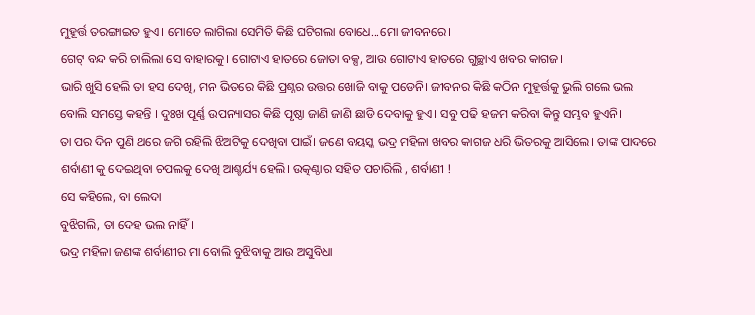ମୁହୂର୍ତ୍ତ ତରଙ୍ଗାଇତ ହୁଏ। ମୋତେ ଲାଗିଲା ସେମିତି କିଛି ଘଟିଗଲା ବୋଧେ...ମୋ ଜୀବନରେ।
ଗେଟ୍ ବନ୍ଦ କରି ଚାଲିଲା ସେ ବାହାରକୁ। ଗୋଟାଏ ହାତରେ ଜୋତା ବକ୍ସ, ଆଉ ଗୋଟାଏ ହାତରେ ଗୁଚ୍ଛାଏ ଖବର କାଗଜ।
ଭାରି ଖୁସି ହେଲି ତା ହସ ଦେଖି, ମନ ଭିତରେ କିଛି ପ୍ରଶ୍ନର ଉତ୍ତର ଖୋଜି ବାକୁ ପଡେନି। ଜୀବନର କିଛି କଠିନ ମୁହୂର୍ତ୍ତକୁ ଭୁଲି ଗଲେ ଭଲ ବୋଲି ସମସ୍ତେ କହନ୍ତି । ଦୁଃଖ ପୂର୍ଣ୍ଣ ଉପନ୍ୟାସର କିଛି ପୃଷ୍ଠା ଜାଣି ଜାଣି ଛାଡି ଦେବାକୁ ହୁଏ। ସବୁ ପଢି ହଜମ କରିବା କିନ୍ତୁ ସମ୍ଭବ ହୁଏନି।
ତା ପର ଦିନ ପୁଣି ଥରେ ଜଗି ରହିଲି ଝିଅଟିକୁ ଦେଖିବା ପାଇଁ। ଜଣେ ବୟସ୍କ ଭଦ୍ର ମହିଳା ଖବର କାଗଜ ଧରି ଭିତରକୁ ଆସିଲେ। ତାଙ୍କ ପାଦରେ ଶର୍ବାଣୀ କୁ ଦେଇଥିବା ଚପଲକୁ ଦେଖି ଆଶ୍ଚର୍ଯ୍ୟ ହେଲି। ଉତ୍କଣ୍ଠାର ସହିତ ପଚାରିଲି , ଶର୍ବାଣୀ !
ସେ କହିଲେ, ବା ଲେଦା
ବୁଝିଗଲି, ତା ଦେହ ଭଲ ନାହିଁ।
ଭଦ୍ର ମହିଳା ଜଣଙ୍କ ଶର୍ବାଣୀର ମା ବୋଲି ବୁଝିବାକୁ ଆଉ ଅସୁବିଧା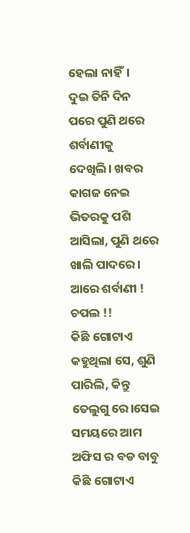ହେଲା ନାହିଁ।
ଦୁଇ ତିନି ଦିନ ପରେ ପୁଣି ଥରେ ଶର୍ବାଣୀକୁ ଦେଖିଲି। ଖବର କାଗଜ ନେଇ ଭିତରକୁ ପଶି ଆସିଲା, ପୁଣି ଥରେ ଖାଲି ପାଦରେ।
ଆରେ ଶର୍ବାଣୀ ! ଚପଲ !!
କିଛି ଗୋଟାଏ କହୁଥିଲା ସେ, ଶୁଣି ପାରିଲି, କିନ୍ତୁ ତେଲୁଗୁ ରେ।ସେଇ ସମୟରେ ଆମ ଅଫିସ ର ବଡ ବାବୁ କିଛି ଗୋଟାଏ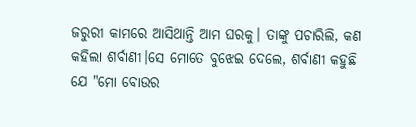ଜରୁରୀ କାମରେ ଆସିଥାନ୍ତି ଆମ ଘରକୁ। ତାଙ୍କୁ ପଚାରିଲି, କଣ କହିଲା ଶର୍ବାଣୀ।ସେ ମୋତେ ବୁଝେଇ ଦେଲେ, ଶର୍ବାଣୀ କହୁଛି ଯେ "ମୋ ବୋଉର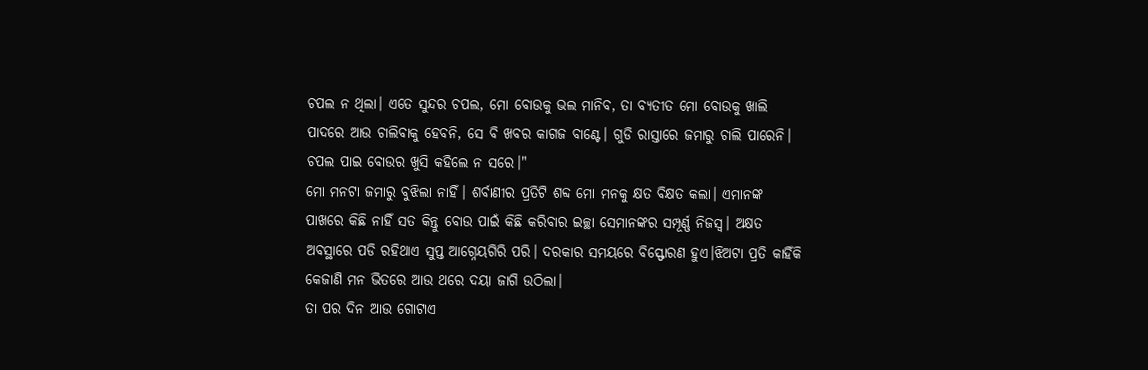ଚପଲ ନ ଥିଲା। ଏତେ ସୁନ୍ଦର ଚପଲ, ମୋ ବୋଉକୁ ଭଲ ମାନିବ, ତା ବ୍ୟତୀତ ମୋ ବୋଉକୁ ଖାଲି ପାଦରେ ଆଉ ଚାଲିବାକୁ ହେବନି, ସେ ବି ଖବର କାଗଜ ବାଣ୍ଟେ। ଗୁଡି ରାସ୍ତାରେ ଜମାରୁ ଚାଲି ପାରେନି। ଚପଲ ପାଇ ବୋଉର ଖୁସି କହିଲେ ନ ସରେ।"
ମୋ ମନଟା ଜମାରୁ ବୁଝିଲା ନାହିଁ। ଶର୍ବାଣୀର ପ୍ରତିଟି ଶବ୍ଦ ମୋ ମନକୁ କ୍ଷତ ବିକ୍ଷତ କଲା। ଏମାନଙ୍କ ପାଖରେ କିଛି ନାହିଁ ସତ କିନ୍ତୁ ବୋଉ ପାଇଁ କିଛି କରିବାର ଇଚ୍ଛା ସେମାନଙ୍କର ସମ୍ପୂର୍ଣ୍ଣ ନିଜସ୍ଵ। ଅକ୍ଷତ ଅବସ୍ଥାରେ ପଡି ରହିଥାଏ ସୁପ୍ତ ଆଗ୍ନେୟଗିରି ପରି। ଦରକାର ସମୟରେ ବିସ୍ଫୋରଣ ହୁଏ।ଝିଅଟା ପ୍ରତି କାହିଁକି କେଜାଣି ମନ ଭିତରେ ଆଉ ଥରେ ଦୟା ଜାଗି ଉଠିଲା।
ତା ପର ଦିନ ଆଉ ଗୋଟାଏ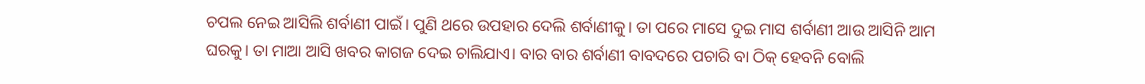ଚପଲ ନେଇ ଆସିଲି ଶର୍ବାଣୀ ପାଇଁ। ପୁଣି ଥରେ ଉପହାର ଦେଲି ଶର୍ବାଣୀକୁ। ତା ପରେ ମାସେ ଦୁଇ ମାସ ଶର୍ବାଣୀ ଆଉ ଆସିନି ଆମ ଘରକୁ। ତା ମାଆ ଆସି ଖବର କାଗଜ ଦେଇ ଚାଲିଯାଏ। ବାର ବାର ଶର୍ବାଣୀ ବାବଦରେ ପଚାରି ବା ଠିକ୍ ହେବନି ବୋଲି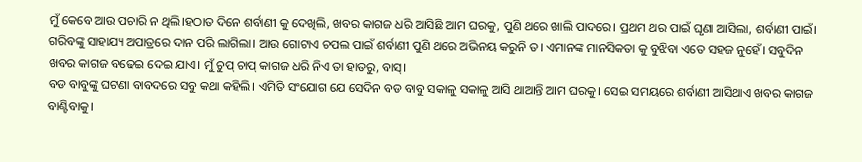ମୁଁ କେବେ ଆଉ ପଚାରି ନ ଥିଲି।ହଠାତ ଦିନେ ଶର୍ବାଣୀ କୁ ଦେଖିଲି, ଖବର କାଗଜ ଧରି ଆସିଛି ଆମ ଘରକୁ, ପୁଣି ଥରେ ଖାଲି ପାଦରେ। ପ୍ରଥମ ଥର ପାଇଁ ଘୃଣା ଆସିଲା, ଶର୍ବାଣୀ ପାଇଁ। ଗରିବଙ୍କୁ ସାହାଯ୍ୟ ଅପାତ୍ରରେ ଦାନ ପରି ଲାଗିଲା। ଆଉ ଗୋଟାଏ ଚପଲ ପାଇଁ ଶର୍ବାଣୀ ପୁଣି ଥରେ ଅଭିନୟ କରୁନି ତ। ଏମାନଙ୍କ ମାନସିକତା କୁ ବୁଝିବା ଏତେ ସହଜ ନୁହେଁ। ସବୁଦିନ ଖବର କାଗଜ ବଢେଇ ଦେଇ ଯାଏ। ମୁଁ ଚୁପ୍ ଚାପ୍ କାଗଜ ଧରି ନିଏ ତା ହାତରୁ, ବାସ୍।
ବଡ ବାବୁଙ୍କୁ ଘଟଣା ବାବଦରେ ସବୁ କଥା କହିଲି। ଏମିତି ସଂଯୋଗ ଯେ ସେଦିନ ବଡ ବାବୁ ସକାଳୁ ସକାଳୁ ଆସି ଥାଆନ୍ତି ଆମ ଘରକୁ। ସେଇ ସମୟରେ ଶର୍ବାଣୀ ଆସିଥାଏ ଖବର କାଗଜ ବାଣ୍ଟିବାକୁ।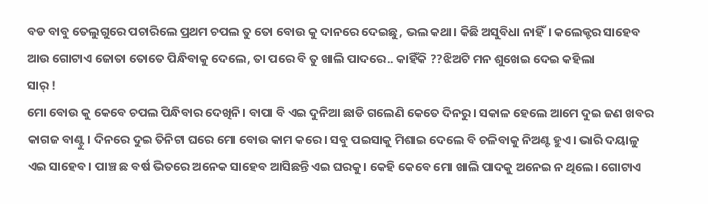ବଡ ବାବୁ ତେଲୁଗୁରେ ପଚାରିଲେ ପ୍ରଥମ ଚପଲ ତୁ ତୋ ବୋଉ କୁ ଦାନରେ ଦେଇଛୁ, ଭଲ କଥା। କିଛି ଅସୁବିଧା ନାହିଁ। କଲେକ୍ଟର ସାହେବ ଆଉ ଗୋଟାଏ ଜୋତା ତୋତେ ପିନ୍ଧିବାକୁ ଦେଲେ, ତା ପରେ ବି ତୁ ଖାଲି ପାଦରେ.. କାହିଁକି ??ଝିଅଟି ମନ ଶୁଖେଇ ଦେଇ କହିଲା
ସାର୍ !
ମୋ ବୋଉ କୁ କେବେ ଚପଲ ପିନ୍ଧିବାର ଦେଖିନି। ବାପା ବି ଏଇ ଦୁନିଆ ଛାଡି ଗଲେଣି କେତେ ଦିନରୁ। ସକାଳ ହେଲେ ଆମେ ଦୁଇ ଜଣ ଖବର କାଗଜ ବାଣ୍ଟୁ। ଦିନରେ ଦୁଇ ତିନିଟା ଘରେ ମୋ ବୋଉ କାମ କରେ। ସବୁ ପଇସାକୁ ମିଶାଇ ଦେଲେ ବି ଚଳିବାକୁ ନିଅଣ୍ଟ ହୁଏ। ଭାରି ଦୟାଳୁ ଏଇ ସାହେବ। ପାଞ୍ଚ ଛ ବର୍ଷ ଭିତରେ ଅନେକ ସାହେବ ଆସିଛନ୍ତି ଏଇ ଘରକୁ। କେହି କେବେ ମୋ ଖାଲି ପାଦକୁ ଅନେଇ ନ ଥିଲେ। ଗୋଟାଏ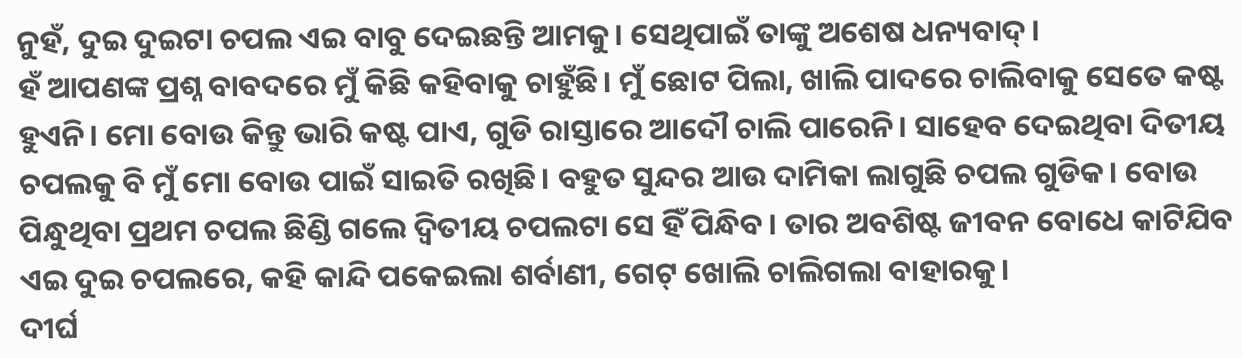ନୁହଁ, ଦୁଇ ଦୁଇଟା ଚପଲ ଏଇ ବାବୁ ଦେଇଛନ୍ତି ଆମକୁ। ସେଥିପାଇଁ ତାଙ୍କୁ ଅଶେଷ ଧନ୍ୟବାଦ୍।
ହଁ ଆପଣଙ୍କ ପ୍ରଶ୍ନ ବାବଦରେ ମୁଁ କିଛି କହିବାକୁ ଚାହୁଁଛି। ମୁଁ ଛୋଟ ପିଲା, ଖାଲି ପାଦରେ ଚାଲିବାକୁ ସେତେ କଷ୍ଟ ହୁଏନି। ମୋ ବୋଉ କିନ୍ତୁ ଭାରି କଷ୍ଟ ପାଏ, ଗୁଡି ରାସ୍ତାରେ ଆଦୌ ଚାଲି ପାରେନି। ସାହେବ ଦେଇଥିବା ଦିତୀୟ ଚପଲକୁ ବି ମୁଁ ମୋ ବୋଉ ପାଇଁ ସାଇତି ରଖିଛି। ବହୁତ ସୁନ୍ଦର ଆଉ ଦାମିକା ଲାଗୁଛି ଚପଲ ଗୁଡିକ। ବୋଉ ପିନ୍ଧୁଥିବା ପ୍ରଥମ ଚପଲ ଛିଣ୍ଡି ଗଲେ ଦ୍ୱିତୀୟ ଚପଲଟା ସେ ହିଁ ପିନ୍ଧିବ। ତାର ଅବଶିଷ୍ଟ ଜୀବନ ବୋଧେ କାଟିଯିବ ଏଇ ଦୁଇ ଚପଲରେ, କହି କାନ୍ଦି ପକେଇଲା ଶର୍ବାଣୀ, ଗେଟ୍ ଖୋଲି ଚାଲିଗଲା ବାହାରକୁ।
ଦୀର୍ଘ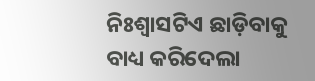ନିଃଶ୍ୱାସଟିଏ ଛାଡ଼ିବାକୁ ବାଧ୍ୟ କରିଦେଲା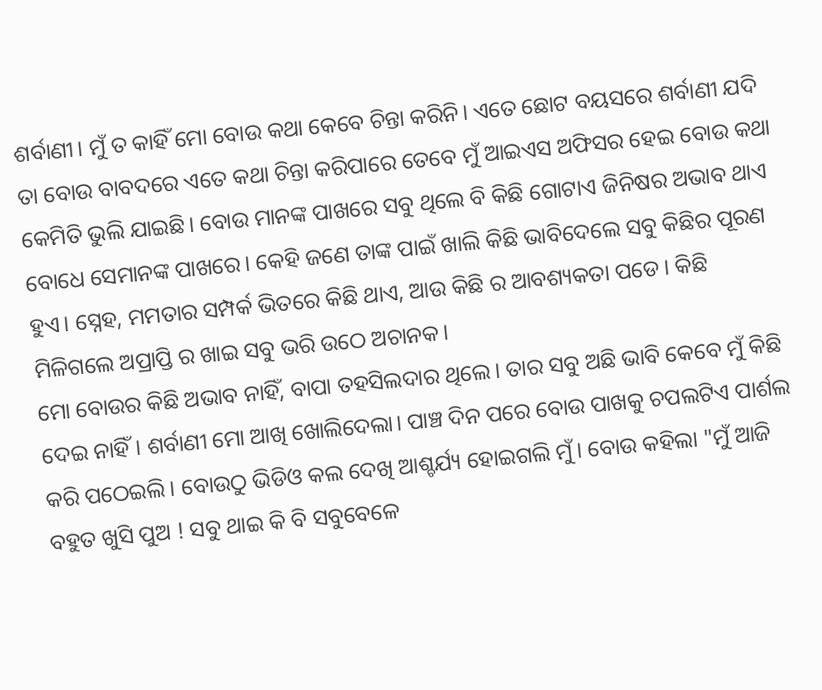ଶର୍ବାଣୀ। ମୁଁ ତ କାହିଁ ମୋ ବୋଉ କଥା କେବେ ଚିନ୍ତା କରିନି। ଏତେ ଛୋଟ ବୟସରେ ଶର୍ବାଣୀ ଯଦି ତା ବୋଉ ବାବଦରେ ଏତେ କଥା ଚିନ୍ତା କରିପାରେ ତେବେ ମୁଁ ଆଇଏସ ଅଫିସର ହେଇ ବୋଉ କଥା କେମିତି ଭୁଲି ଯାଇଛି। ବୋଉ ମାନଙ୍କ ପାଖରେ ସବୁ ଥିଲେ ବି କିଛି ଗୋଟାଏ ଜିନିଷର ଅଭାବ ଥାଏ ବୋଧେ ସେମାନଙ୍କ ପାଖରେ। କେହି ଜଣେ ତାଙ୍କ ପାଇଁ ଖାଲି କିଛି ଭାବିଦେଲେ ସବୁ କିଛିର ପୂରଣ ହୁଏ। ସ୍ନେହ, ମମତାର ସମ୍ପର୍କ ଭିତରେ କିଛି ଥାଏ, ଆଉ କିଛି ର ଆବଶ୍ୟକତା ପଡେ। କିଛି ମିଳିଗଲେ ଅପ୍ରାପ୍ତି ର ଖାଇ ସବୁ ଭରି ଉଠେ ଅଚାନକ।
ମୋ ବୋଉର କିଛି ଅଭାବ ନାହିଁ, ବାପା ତହସିଲଦାର ଥିଲେ। ତାର ସବୁ ଅଛି ଭାବି କେବେ ମୁଁ କିଛି ଦେଇ ନାହିଁ। ଶର୍ବାଣୀ ମୋ ଆଖି ଖୋଲିଦେଲା। ପାଞ୍ଚ ଦିନ ପରେ ବୋଉ ପାଖକୁ ଚପଲଟିଏ ପାର୍ଶଲ କରି ପଠେଇଲି। ବୋଉଠୁ ଭିଡିଓ କଲ ଦେଖି ଆଶ୍ଚର୍ଯ୍ୟ ହୋଇଗଲି ମୁଁ। ବୋଉ କହିଲା "ମୁଁ ଆଜି ବହୁତ ଖୁସି ପୁଅ ! ସବୁ ଥାଇ କି ବି ସବୁବେଳେ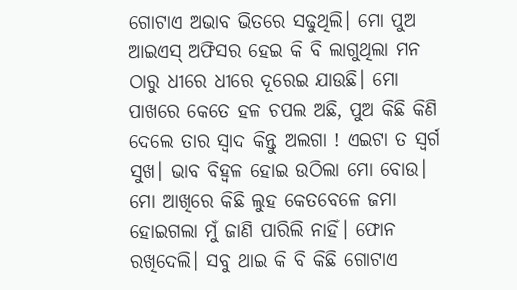ଗୋଟାଏ ଅଭାବ ଭିତରେ ସଢୁଥିଲି। ମୋ ପୁଅ ଆଇଏସ୍ ଅଫିସର ହେଇ କି ବି ଲାଗୁଥିଲା ମନ ଠାରୁ ଧୀରେ ଧୀରେ ଦୂରେଇ ଯାଉଛି। ମୋ ପାଖରେ କେତେ ହଳ ଚପଲ ଅଛି, ପୁଅ କିଛି କିଣି ଦେଲେ ତାର ସ୍ଵାଦ କିନ୍ତୁ ଅଲଗା ! ଏଇଟା ତ ସ୍ବର୍ଗ ସୁଖ। ଭାବ ବିହ୍ୱଳ ହୋଇ ଉଠିଲା ମୋ ବୋଉ। ମୋ ଆଖିରେ କିଛି ଲୁହ କେତବେଳେ ଜମା ହୋଇଗଲା ମୁଁ ଜାଣି ପାରିଲି ନାହିଁ। ଫୋନ ରଖିଦେଲି। ସବୁ ଥାଇ କି ବି କିଛି ଗୋଟାଏ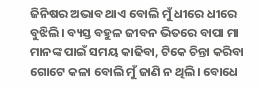ଜିନିଷର ଅଭାବ ଥାଏ ବୋଲି ମୁଁ ଧୀରେ ଧୀରେ ବୁଝିଲି। ବ୍ୟସ୍ତ ବହୁଳ ଜୀବନ ଭିତରେ ବାପା ମା ମାନଙ୍କ ପାଇଁ ସମୟ କାଢିବା, ଟିକେ ଚିନ୍ତା କରିବା ଗୋଟେ କଳା ବୋଲି ମୁଁ ଜାଣି ନ ଥିଲି। ବୋଧେ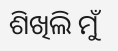ଶିଖିଲି ମୁଁ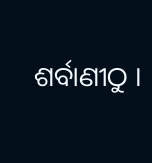ଶର୍ବାଣୀଠୁ ।